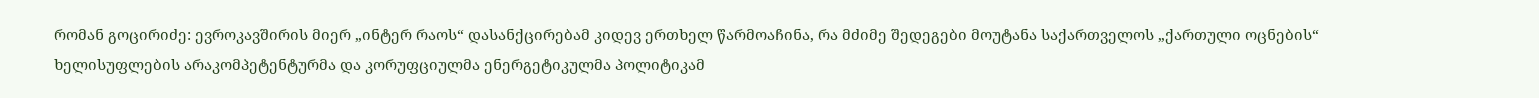რომან გოცირიძე: ევროკავშირის მიერ „ინტერ რაოს“ დასანქცირებამ კიდევ ერთხელ წარმოაჩინა, რა მძიმე შედეგები მოუტანა საქართველოს „ქართული ოცნების“ ხელისუფლების არაკომპეტენტურმა და კორუფციულმა ენერგეტიკულმა პოლიტიკამ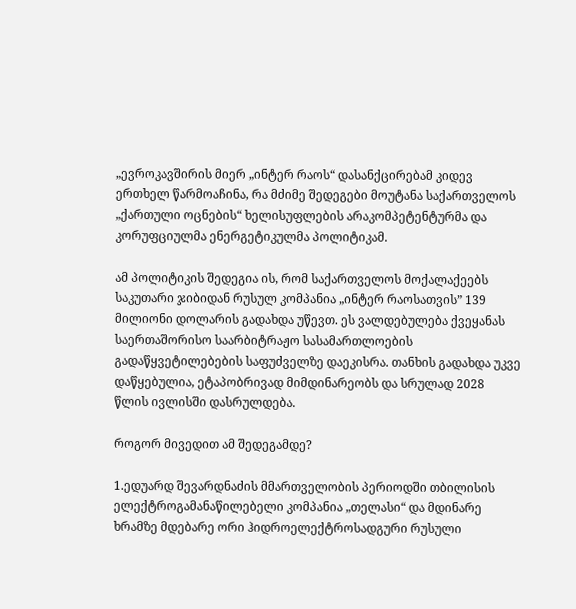„ევროკავშირის მიერ „ინტერ რაოს“ დასანქცირებამ კიდევ ერთხელ წარმოაჩინა, რა მძიმე შედეგები მოუტანა საქართველოს „ქართული ოცნების“ ხელისუფლების არაკომპეტენტურმა და კორუფციულმა ენერგეტიკულმა პოლიტიკამ.

ამ პოლიტიკის შედეგია ის, რომ საქართველოს მოქალაქეებს საკუთარი ჯიბიდან რუსულ კომპანია „ინტერ რაოსათვის” 139 მილიონი დოლარის გადახდა უწევთ. ეს ვალდებულება ქვეყანას საერთაშორისო საარბიტრაჟო სასამართლოების გადაწყვეტილებების საფუძველზე დაეკისრა. თანხის გადახდა უკვე დაწყებულია, ეტაპობრივად მიმდინარეობს და სრულად 2028 წლის ივლისში დასრულდება.

როგორ მივედით ამ შედეგამდე?

1.ედუარდ შევარდნაძის მმართველობის პერიოდში თბილისის ელექტროგამანაწილებელი კომპანია „თელასი“ და მდინარე ხრამზე მდებარე ორი ჰიდროელექტროსადგური რუსული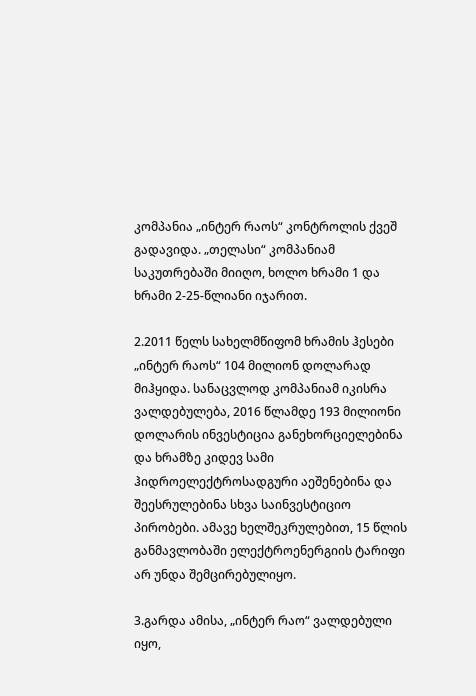კომპანია „ინტერ რაოს“ კონტროლის ქვეშ გადავიდა. „თელასი“ კომპანიამ საკუთრებაში მიიღო, ხოლო ხრამი 1 და ხრამი 2-25-წლიანი იჯარით.

2.2011 წელს სახელმწიფომ ხრამის ჰესები „ინტერ რაოს“ 104 მილიონ დოლარად მიჰყიდა. სანაცვლოდ კომპანიამ იკისრა ვალდებულება, 2016 წლამდე 193 მილიონი დოლარის ინვესტიცია განეხორციელებინა და ხრამზე კიდევ სამი ჰიდროელექტროსადგური აეშენებინა და შეესრულებინა სხვა საინვესტიციო პირობები. ამავე ხელშეკრულებით, 15 წლის განმავლობაში ელექტროენერგიის ტარიფი არ უნდა შემცირებულიყო.

3.გარდა ამისა, „ინტერ რაო“ ვალდებული იყო,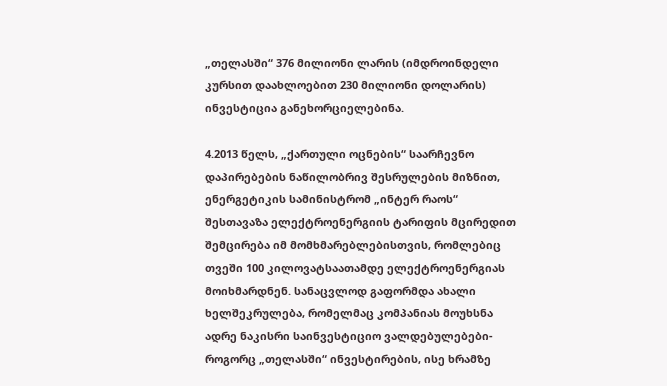„თელასში“ 376 მილიონი ლარის (იმდროინდელი კურსით დაახლოებით 230 მილიონი დოლარის) ინვესტიცია განეხორციელებინა.

4.2013 წელს, „ქართული ოცნების“ საარჩევნო დაპირებების ნაწილობრივ შესრულების მიზნით, ენერგეტიკის სამინისტრომ „ინტერ რაოს“ შესთავაზა ელექტროენერგიის ტარიფის მცირედით შემცირება იმ მომხმარებლებისთვის, რომლებიც თვეში 100 კილოვატსაათამდე ელექტროენერგიას მოიხმარდნენ. სანაცვლოდ გაფორმდა ახალი ხელშეკრულება, რომელმაც კომპანიას მოუხსნა ადრე ნაკისრი საინვესტიციო ვალდებულებები-როგორც „თელასში“ ინვესტირების, ისე ხრამზე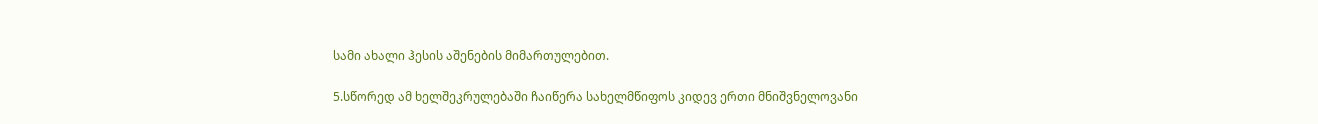სამი ახალი ჰესის აშენების მიმართულებით.

5.სწორედ ამ ხელშეკრულებაში ჩაიწერა სახელმწიფოს კიდევ ერთი მნიშვნელოვანი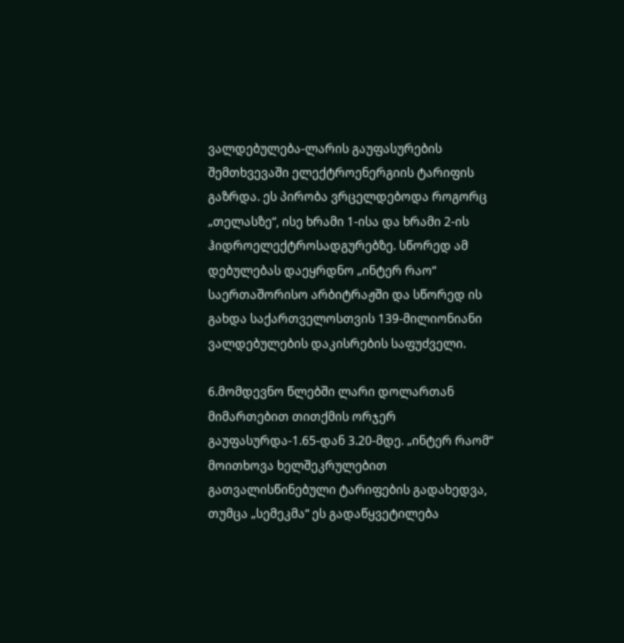ვალდებულება-ლარის გაუფასურების შემთხვევაში ელექტროენერგიის ტარიფის გაზრდა. ეს პირობა ვრცელდებოდა როგორც „თელასზე“, ისე ხრამი 1-ისა და ხრამი 2-ის ჰიდროელექტროსადგურებზე. სწორედ ამ დებულებას დაეყრდნო „ინტერ რაო“ საერთაშორისო არბიტრაჟში და სწორედ ის გახდა საქართველოსთვის 139-მილიონიანი ვალდებულების დაკისრების საფუძველი.

6.მომდევნო წლებში ლარი დოლართან მიმართებით თითქმის ორჯერ გაუფასურდა-1.65-დან 3.20-მდე. „ინტერ რაომ“ მოითხოვა ხელშეკრულებით გათვალისწინებული ტარიფების გადახედვა, თუმცა „სემეკმა“ ეს გადაწყვეტილება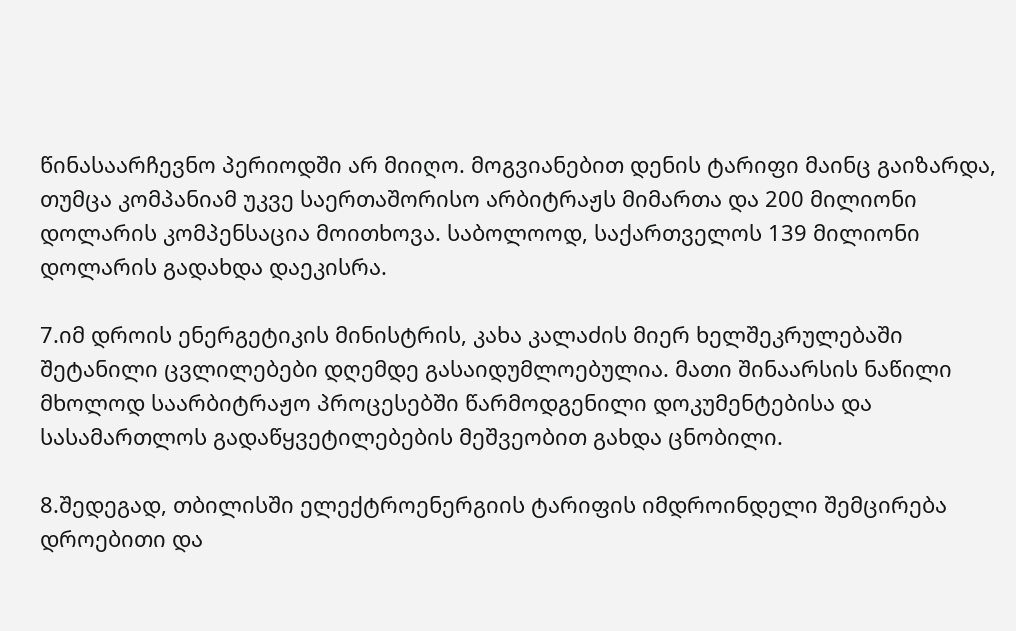წინასაარჩევნო პერიოდში არ მიიღო. მოგვიანებით დენის ტარიფი მაინც გაიზარდა, თუმცა კომპანიამ უკვე საერთაშორისო არბიტრაჟს მიმართა და 200 მილიონი დოლარის კომპენსაცია მოითხოვა. საბოლოოდ, საქართველოს 139 მილიონი დოლარის გადახდა დაეკისრა.

7.იმ დროის ენერგეტიკის მინისტრის, კახა კალაძის მიერ ხელშეკრულებაში შეტანილი ცვლილებები დღემდე გასაიდუმლოებულია. მათი შინაარსის ნაწილი მხოლოდ საარბიტრაჟო პროცესებში წარმოდგენილი დოკუმენტებისა და სასამართლოს გადაწყვეტილებების მეშვეობით გახდა ცნობილი.

8.შედეგად, თბილისში ელექტროენერგიის ტარიფის იმდროინდელი შემცირება დროებითი და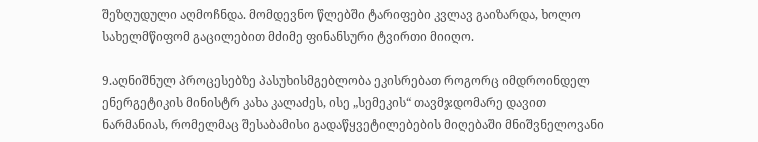შეზღუდული აღმოჩნდა. მომდევნო წლებში ტარიფები კვლავ გაიზარდა, ხოლო სახელმწიფომ გაცილებით მძიმე ფინანსური ტვირთი მიიღო.

9.აღნიშნულ პროცესებზე პასუხისმგებლობა ეკისრებათ როგორც იმდროინდელ ენერგეტიკის მინისტრ კახა კალაძეს, ისე „სემეკის“ თავმჯდომარე დავით ნარმანიას, რომელმაც შესაბამისი გადაწყვეტილებების მიღებაში მნიშვნელოვანი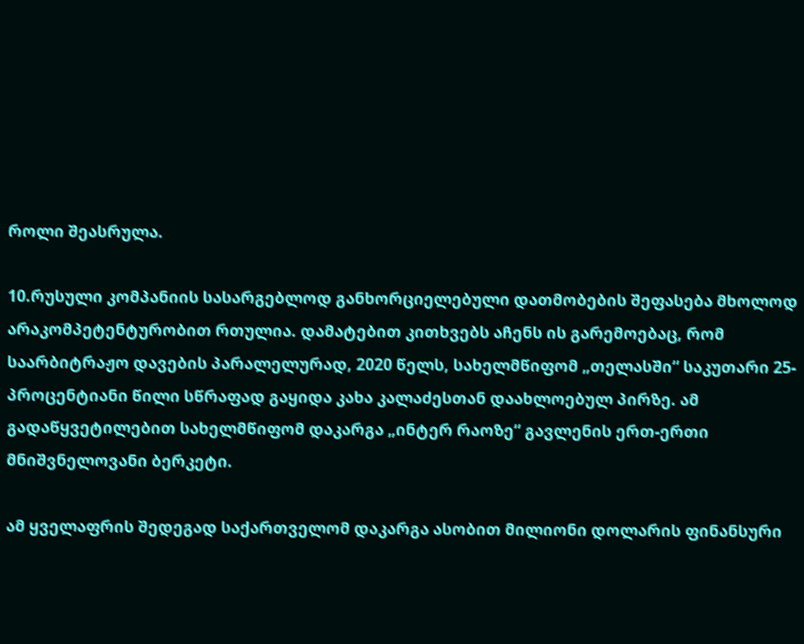როლი შეასრულა.

10.რუსული კომპანიის სასარგებლოდ განხორციელებული დათმობების შეფასება მხოლოდ არაკომპეტენტურობით რთულია. დამატებით კითხვებს აჩენს ის გარემოებაც, რომ საარბიტრაჟო დავების პარალელურად, 2020 წელს, სახელმწიფომ „თელასში“ საკუთარი 25-პროცენტიანი წილი სწრაფად გაყიდა კახა კალაძესთან დაახლოებულ პირზე. ამ გადაწყვეტილებით სახელმწიფომ დაკარგა „ინტერ რაოზე“ გავლენის ერთ-ერთი მნიშვნელოვანი ბერკეტი.

ამ ყველაფრის შედეგად საქართველომ დაკარგა ასობით მილიონი დოლარის ფინანსური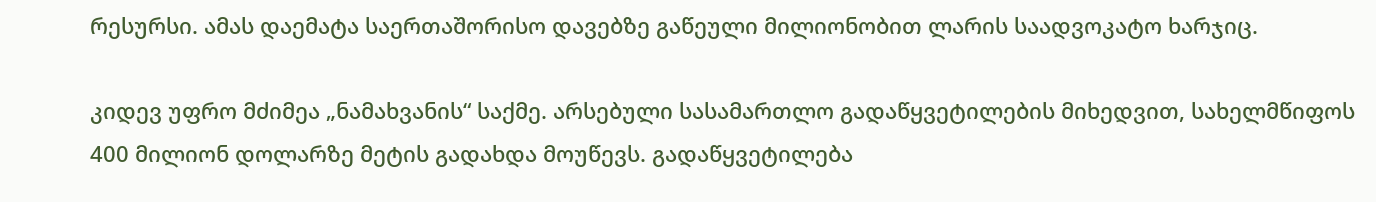რესურსი. ამას დაემატა საერთაშორისო დავებზე გაწეული მილიონობით ლარის საადვოკატო ხარჯიც.

კიდევ უფრო მძიმეა „ნამახვანის“ საქმე. არსებული სასამართლო გადაწყვეტილების მიხედვით, სახელმწიფოს 400 მილიონ დოლარზე მეტის გადახდა მოუწევს. გადაწყვეტილება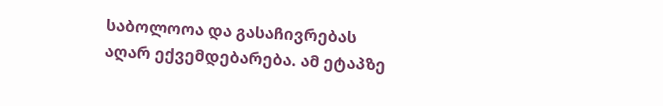საბოლოოა და გასაჩივრებას აღარ ექვემდებარება. ამ ეტაპზე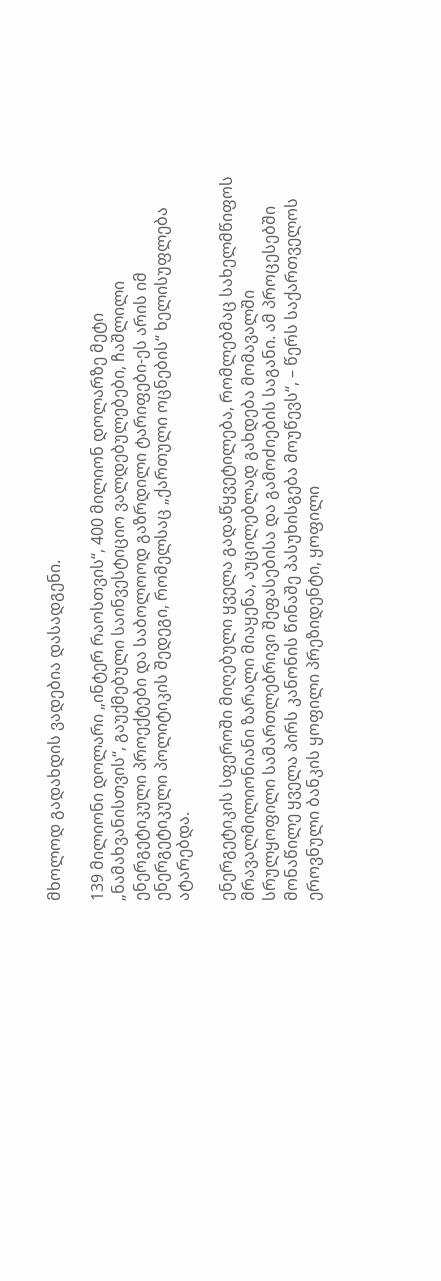მხოლოდ გადახდის ვადებია დასადგენი.

139 მილიონი დოლარი „ინტერ რაოსთვის“, 400 მილიონ დოლარზე მეტი „ნამახვანისთვის“, გაუქმებული საინვესტიციო ვალდებულებები, ჩაშლილი ენერგეტიკული პროექტები და საბოლოოდ გაზრდილი ტარიფები-ეს არის იმ ენერგეტიკული პოლიტიკის შედეგი, რომელსაც „ქართული ოცნების“ ხელისუფლება ატარებდა.

ენერგეტიკის სფეროში მიღებული ყველა გადაწყვეტილება, რომლებმაც სახელმწიფოს მრავალმილიონიანი ზარალი მიაყენა, აუცილებლად გახდება მომავალში სრულყოფილი სამართლებრივი შეფასებისა და გამოძიების საგანი. ამ პროცესებში მონაწილე ყველა პირს კანონის წინაშე პასუხისგება მოუწევს“, – წერს საქართველოს ეროვნული ბანკის ყოფილი პრეზიდენტი, ყოფილი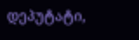დეპუტატი,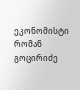ეკონომისტი რომან გოცირიძე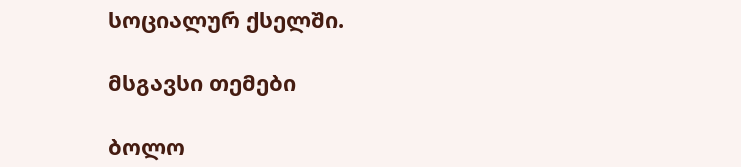სოციალურ ქსელში.

მსგავსი თემები

ბოლო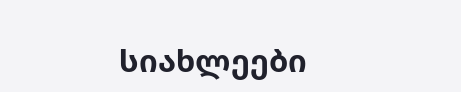სიახლეები